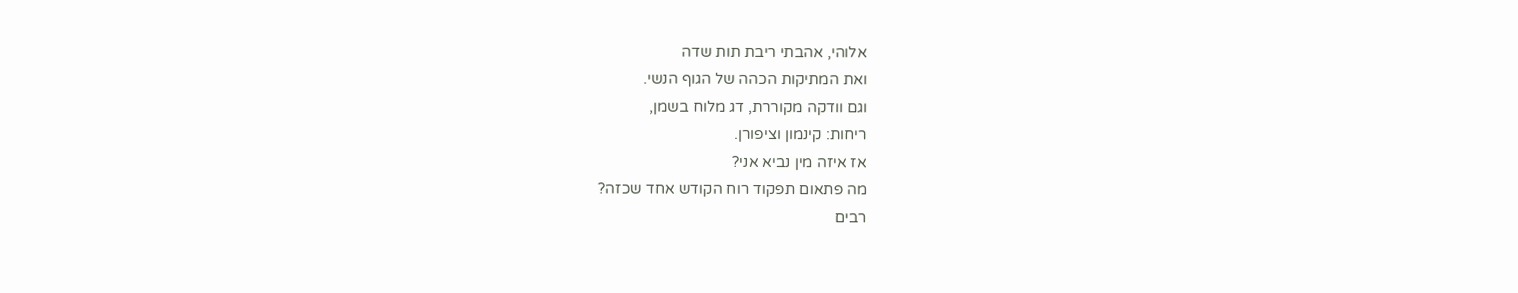אלוהי, אהבתי ריבת תות שדה
ואת המתיקות הכהה של הגוף הנשי.
וגם וודקה מקוררת, דג מלוח בשמן,
ריחות: קינמון וציפורן.
אז איזה מין נביא אני?
מה פתאום תפקוד רוח הקודש אחד שכזה?
רבים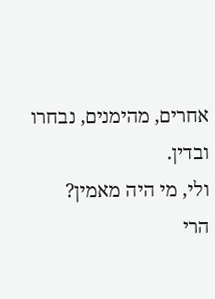אחרים, מהימנים, נבחרו ובדין.
ולי, מי היה מאמין?
הרי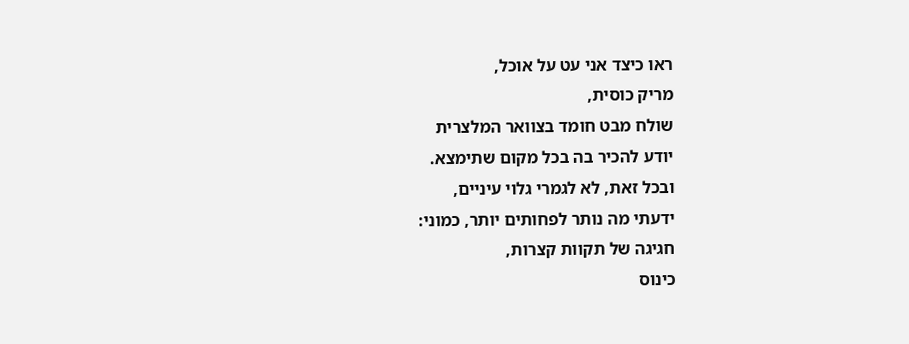ראו כיצד אני עט על אוכל,
מריק כוסית,
שולח מבט חומד בצוואר המלצרית
יודע להכיר בה בכל מקום שתימצא.
ובכל זאת, לא לגמרי גלוי עיניים,
ידעתי מה נותר לפחותים יותר, כמוני:
חגיגה של תקוות קצרות,
כינוס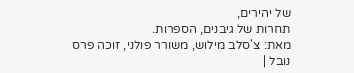של יהירים,
תחרות של גיבנים, הספרות.
מאת: צ'סלב מילוש, משורר פולני, זוכה פרס נובל |